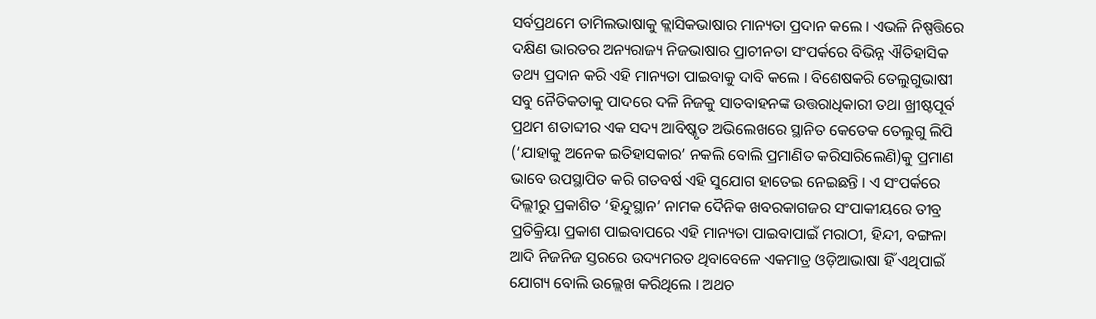ସର୍ବପ୍ରଥମେ ତାମିଲଭାଷାକୁ କ୍ଲାସିକଭାଷାର ମାନ୍ୟତା ପ୍ରଦାନ କଲେ । ଏଭଳି ନିଷ୍ପତ୍ତିରେ ଦକ୍ଷିଣ ଭାରତର ଅନ୍ୟରାଜ୍ୟ ନିଜଭାଷାର ପ୍ରାଚୀନତା ସଂପର୍କରେ ବିଭିନ୍ନ ଐତିହାସିକ ତଥ୍ୟ ପ୍ରଦାନ କରି ଏହି ମାନ୍ୟତା ପାଇବାକୁ ଦାବି କଲେ । ବିଶେଷକରି ତେଲୁଗୁଭାଷୀ ସବୁ ନୈତିକତାକୁ ପାଦରେ ଦଳି ନିଜକୁ ସାତବାହନଙ୍କ ଉତ୍ତରାଧିକାରୀ ତଥା ଖ୍ରୀଷ୍ଟପୂର୍ବ
ପ୍ରଥମ ଶତାବ୍ଦୀର ଏକ ସଦ୍ୟ ଆବିଷ୍କୃତ ଅଭିଲେଖରେ ସ୍ଥାନିତ କେତେକ ତେଲୁଗୁ ଲିପି (‘ଯାହାକୁ ଅନେକ ଇତିହାସକାର’ ନକଲି ବୋଲି ପ୍ରମାଣିତ କରିସାରିଲେଣି)କୁ ପ୍ରମାଣ ଭାବେ ଉପସ୍ଥାପିତ କରି ଗତବର୍ଷ ଏହି ସୁଯୋଗ ହାତେଇ ନେଇଛନ୍ତି । ଏ ସଂପର୍କରେ ଦିଲ୍ଲୀରୁ ପ୍ରକାଶିତ ‘ହିନ୍ଦୁସ୍ଥାନ’ ନାମକ ଦୈନିକ ଖବରକାଗଜର ସଂପାକୀୟରେ ତୀବ୍ର
ପ୍ରତିକ୍ରିୟା ପ୍ରକାଶ ପାଇବାପରେ ଏହି ମାନ୍ୟତା ପାଇବାପାଇଁ ମରାଠୀ, ହିନ୍ଦୀ, ବଙ୍ଗଳା ଆଦି ନିଜନିଜ ସ୍ତରରେ ଉଦ୍ୟମରତ ଥିବାବେଳେ ଏକମାତ୍ର ଓଡ଼ିଆଭାଷା ହିଁ ଏଥିପାଇଁ ଯୋଗ୍ୟ ବୋଲି ଉଲ୍ଲେଖ କରିଥିଲେ । ଅଥଚ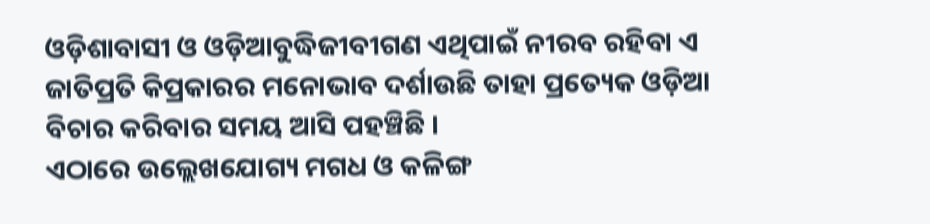ଓଡ଼ିଶାବାସୀ ଓ ଓଡ଼ିଆବୁଦ୍ଧିଜୀବୀଗଣ ଏଥିପାଇଁ ନୀରବ ରହିବା ଏ ଜାତିପ୍ରତି କିପ୍ରକାରର ମନୋଭାବ ଦର୍ଶାଉଛି ତାହା ପ୍ରତ୍ୟେକ ଓଡ଼ିଆ ବିଚାର କରିବାର ସମୟ ଆସି ପହଞ୍ଚିଛି ।
ଏଠାରେ ଉଲ୍ଲେଖଯୋଗ୍ୟ ମଗଧ ଓ କଳିଙ୍ଗ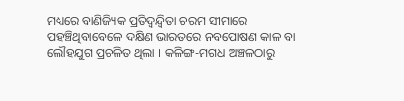ମଧ୍ୟରେ ବାଣିଜ୍ୟିକ ପ୍ରତିଦ୍ୱନ୍ଦ୍ୱିତା ଚରମ ସୀମାରେ ପହଞ୍ଚିଥିବାବେଳେ ଦକ୍ଷିଣ ଭାରତରେ ନବପୋଷଣ କାଳ ବା ଲୌହଯୁଗ ପ୍ରଚଳିତ ଥିଲା । କଳିଙ୍ଗ-ମଗଧ ଅଞ୍ଚଳଠାରୁ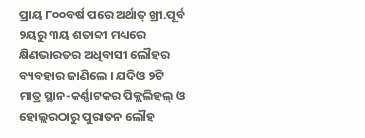ପ୍ରାୟ ୮୦୦ବର୍ଷ ପରେ ଅର୍ଥାତ୍ ଖ୍ରୀ.ପୂର୍ବ ୨ୟରୁ ୩ୟ ଶତାବ୍ଦୀ ମଧ୍ୟରେ କ୍ଷିଣଭାରତର ଅଧିବାସୀ ଲୌହର ବ୍ୟବହାର ଜାଣିଲେ । ଯଦିଓ ୨ଟି
ମାତ୍ର ସ୍ଥାନ-କର୍ଣ୍ଣାଟକର ପିକ୍ଲଲିହଲ୍ ଓ ହୋଲ୍ଲରଠାରୁ ପୁରାତନ ଲୌହ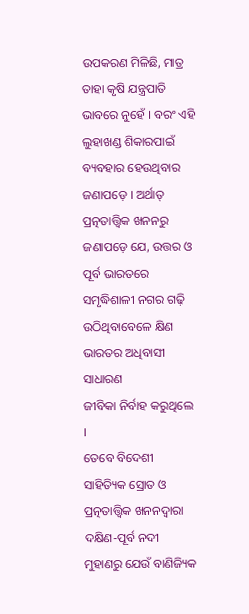ଉପକରଣ ମିଳିଛି, ମାତ୍ର ତାହା କୃଷି ଯନ୍ତ୍ରପାତି ଭାବରେ ନୁହେଁ । ବରଂ ଏହି ଲୁହାଖଣ୍ଡ ଶିକାରପାଇଁ ବ୍ୟବହାର ହେଉଥିବାର ଜଣାପଡ଼େ । ଅର୍ଥାତ୍ ପ୍ରତ୍ନତାତ୍ତ୍ୱିକ ଖନନରୁ ଜଣାପଡ଼େ ଯେ, ଉତ୍ତର ଓ ପୂର୍ବ ଭାରତରେ ସମୃଦ୍ଧିଶାଳୀ ନଗର ଗଢ଼ି ଉଠିଥିବାବେଳେ କ୍ଷିଣ ଭାରତର ଅଧିବାସୀ ସାଧାରଣ
ଜୀବିକା ନିର୍ବାହ କରୁଥିଲେ ।
ତେବେ ବିଦେଶୀ ସାହିତ୍ୟିକ ସ୍ରୋତ ଓ ପ୍ରତ୍ନତାତ୍ତ୍ୱିକ ଖନନଦ୍ୱାରା ଦକ୍ଷିଣ-ପୂର୍ବ ନଦୀ ମୁହାଣରୁ ଯେଉଁ ବାଣିଜ୍ୟିକ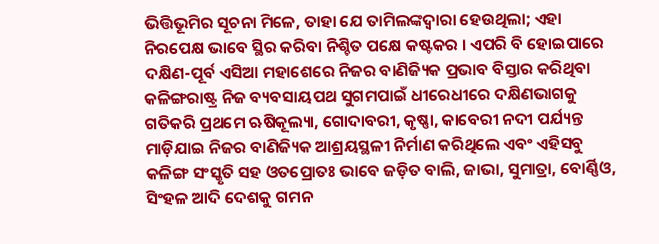ଭିତ୍ତିଭୂମିର ସୂଚନା ମିଳେ, ତାହା ଯେ ତାମିଲଙ୍କଦ୍ୱାରା ହେଉଥିଲା; ଏହା ନିରପେକ୍ଷ ଭାବେ ସ୍ଥିର କରିବା ନିଶ୍ଚିତ ପକ୍ଷେ କଷ୍ଟକର । ଏପରି ବି ହୋଇପାରେ ଦକ୍ଷିଣ-ପୂର୍ବ ଏସିଆ ମହାଶେରେ ନିଜର ବାଣିଜ୍ୟିକ ପ୍ରଭାବ ବିସ୍ତାର କରିଥିବା କଳିଙ୍ଗରାଷ୍ଟ୍ର ନିଜ ବ୍ୟବସାୟପଥ ସୁଗମପାଇଁ ଧୀରେଧୀରେ ଦକ୍ଷିଣଭାଗକୁ ଗତିକରି ପ୍ରଥମେ ଋଷିକୂଲ୍ୟା, ଗୋଦାବରୀ, କୃଷ୍ଣା, କାବେରୀ ନଦୀ ପର୍ଯ୍ୟନ୍ତ ମାଡ଼ିଯାଇ ନିଜର ବାଣିଜ୍ୟିକ ଆଶ୍ରୟସ୍ଥଳୀ ନିର୍ମାଣ କରିଥିଲେ ଏବଂ ଏହିସବୁ କଳିଙ୍ଗ ସଂସ୍କୃତି ସହ ଓତପ୍ରୋତଃ ଭାବେ ଜଡ଼ିତ ବାଲି, ଜାଭା, ସୁମାତ୍ରା, ବୋର୍ଣ୍ଣିଓ, ସିଂହଳ ଆଦି ଦେଶକୁ ଗମନ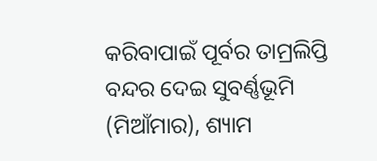କରିବାପାଇଁ ପୂର୍ବର ତାମ୍ରଲିପ୍ତି ବନ୍ଦର ଦେଇ ସୁବର୍ଣ୍ଣଭୂମି (ମିଆଁମାର), ଶ୍ୟାମ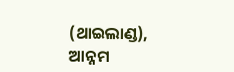(ଥାଇଲାଣ୍ଡ), ଆନ୍ନମ